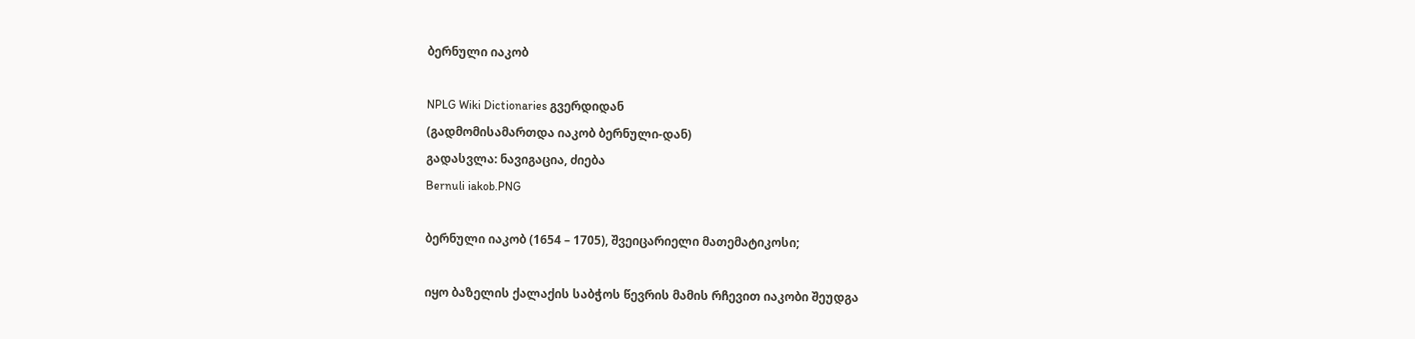ბერნული იაკობ

NPLG Wiki Dictionaries გვერდიდან
(გადმომისამართდა იაკობ ბერნული-დან)
გადასვლა: ნავიგაცია, ძიება
Bernuli iakob.PNG

ბერნული იაკობ (1654 – 1705), შვეიცარიელი მათემატიკოსი;

იყო ბაზელის ქალაქის საბჭოს წევრის მამის რჩევით იაკობი შეუდგა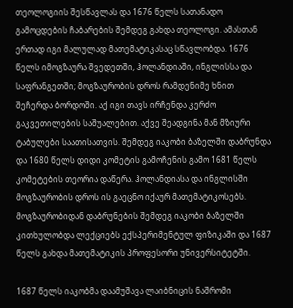თეოლოგიის შესწავლას და 1676 წელს სათანადო გამოცდების ჩაბარების შემდეგ გახდა თეოლოგი. ამასთან ერთად იგი მალულად მათემატიკასაც სწავლობდა. 1676 წელს იმოგზაურა შვედეთში, ჰოლანდიაში, ინგლისსა და საფრანგეთში; მოგზაურობის დროს რამდენიმე ხნით შეჩერდა ბორდოში. აქ იგი თავს ირჩენდა კერძო გაკვეთილების საშუალებით. აქვე შეადგინა მან მზიური ტაბულები საათისათვის. შემდეგ იაკობი ბაზელში დაბრუნდა და 1680 წელს დიდი კომეტის გამოჩენის გამო 1681 წელს კომეტების თეორია დაწერა. ჰოლანდიასა და ინგლისში მოგზაურობის დროს ის გაეცნო იქაურ მათემატიკოსებს. მოგზაურობიდან დაბრუნების შემდეგ იაკობი ბაზელში კითხულობდა ლექციებს ექსპერიმენტულ ფიზიკაში და 1687 წელს გახდა მათემატიკის პროფესორი უნივერსიტეტში.

1687 წელს იაკობმა დაამუშავა ლაიბნიცის ნაშრომი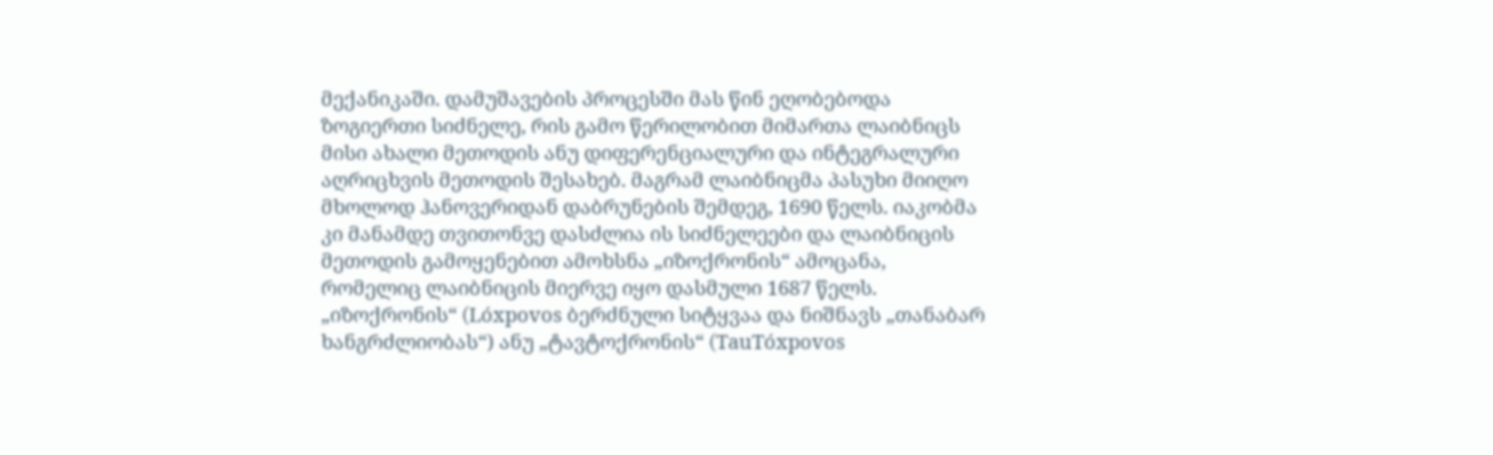მექანიკაში. დამუშავების პროცესში მას წინ ეღობებოდა ზოგიერთი სიძნელე, რის გამო წერილობით მიმართა ლაიბნიცს მისი ახალი მეთოდის ანუ დიფერენციალური და ინტეგრალური აღრიცხვის მეთოდის შესახებ. მაგრამ ლაიბნიცმა პასუხი მიიღო მხოლოდ ჰანოვერიდან დაბრუნების შემდეგ, 1690 წელს. იაკობმა კი მანამდე თვითონვე დასძლია ის სიძნელეები და ლაიბნიცის მეთოდის გამოყენებით ამოხსნა „იზოქრონის“ ამოცანა, რომელიც ლაიბნიცის მიერვე იყო დასმული 1687 წელს. „იზოქრონის“ (Lóxpovos ბერძნული სიტყვაა და ნიშნავს „თანაბარ ხანგრძლიობას“) ანუ „ტავტოქრონის“ (TauTóxpovos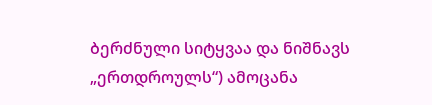ბერძნული სიტყვაა და ნიშნავს „ერთდროულს“) ამოცანა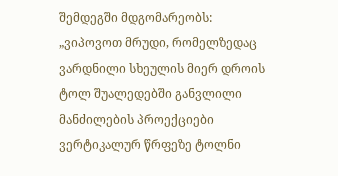შემდეგში მდგომარეობს: „ვიპოვოთ მრუდი, რომელზედაც ვარდნილი სხეულის მიერ დროის ტოლ შუალედებში განვლილი მანძილების პროექციები ვერტიკალურ წრფეზე ტოლნი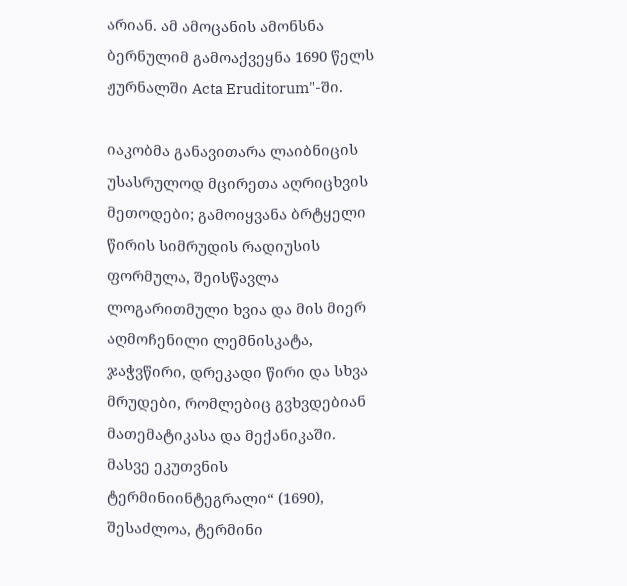არიან. ამ ამოცანის ამონსნა ბერნულიმ გამოაქვეყნა 1690 წელს ჟურნალში Acta Eruditorum"-ში.

იაკობმა განავითარა ლაიბნიცის უსასრულოდ მცირეთა აღრიცხვის მეთოდები; გამოიყვანა ბრტყელი წირის სიმრუდის რადიუსის ფორმულა, შეისწავლა ლოგარითმული ხვია და მის მიერ აღმოჩენილი ლემნისკატა, ჯაჭვწირი, დრეკადი წირი და სხვა მრუდები, რომლებიც გვხვდებიან მათემატიკასა და მექანიკაში. მასვე ეკუთვნის ტერმინიინტეგრალი“ (1690), შესაძლოა, ტერმინი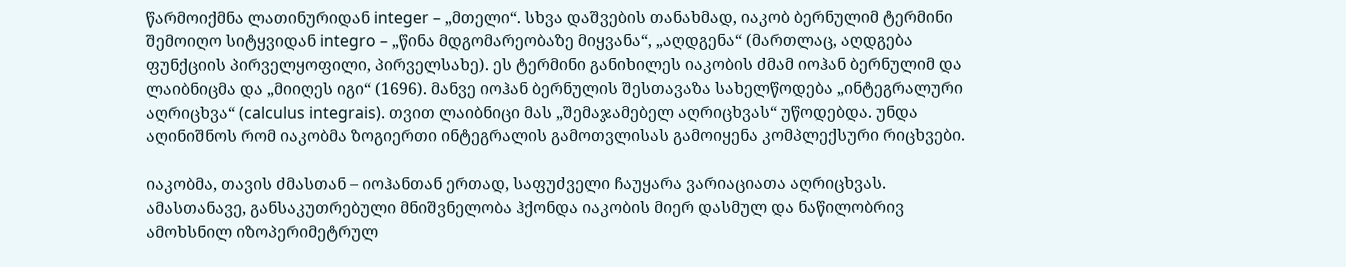წარმოიქმნა ლათინურიდან integer – „მთელი“. სხვა დაშვების თანახმად, იაკობ ბერნულიმ ტერმინი შემოიღო სიტყვიდან integro – „წინა მდგომარეობაზე მიყვანა“, „აღდგენა“ (მართლაც, აღდგება ფუნქციის პირველყოფილი, პირველსახე). ეს ტერმინი განიხილეს იაკობის ძმამ იოჰან ბერნულიმ და ლაიბნიცმა და „მიიღეს იგი“ (1696). მანვე იოჰან ბერნულის შესთავაზა სახელწოდება „ინტეგრალური აღრიცხვა“ (calculus integrais). თვით ლაიბნიცი მას „შემაჯამებელ აღრიცხვას“ უწოდებდა. უნდა აღინიშნოს რომ იაკობმა ზოგიერთი ინტეგრალის გამოთვლისას გამოიყენა კომპლექსური რიცხვები.

იაკობმა, თავის ძმასთან – იოჰანთან ერთად, საფუძველი ჩაუყარა ვარიაციათა აღრიცხვას. ამასთანავე, განსაკუთრებული მნიშვნელობა ჰქონდა იაკობის მიერ დასმულ და ნაწილობრივ ამოხსნილ იზოპერიმეტრულ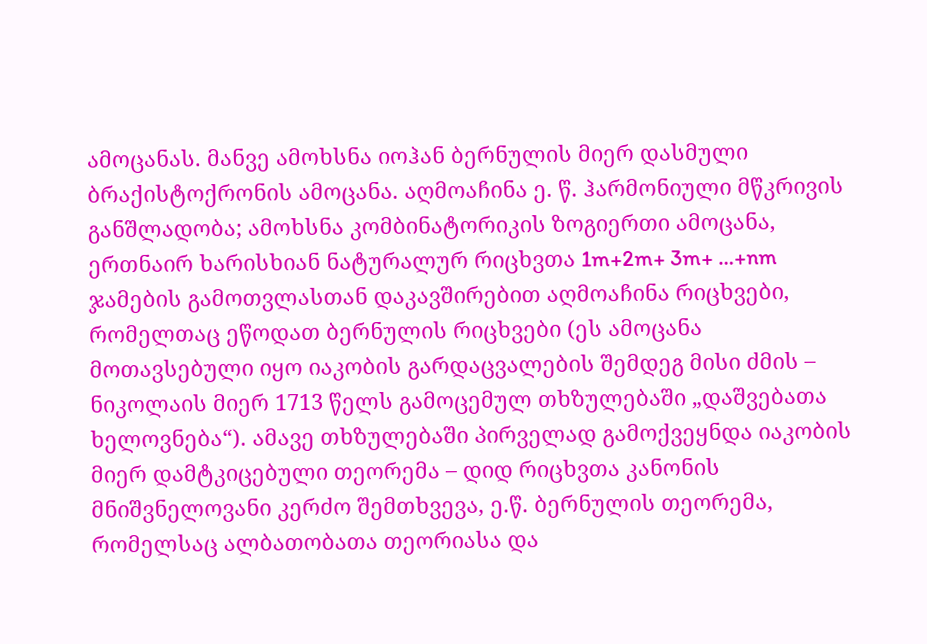ამოცანას. მანვე ამოხსნა იოჰან ბერნულის მიერ დასმული ბრაქისტოქრონის ამოცანა. აღმოაჩინა ე. წ. ჰარმონიული მწკრივის განშლადობა; ამოხსნა კომბინატორიკის ზოგიერთი ამოცანა, ერთნაირ ხარისხიან ნატურალურ რიცხვთა 1m+2m+ 3m+ …+nm ჯამების გამოთვლასთან დაკავშირებით აღმოაჩინა რიცხვები, რომელთაც ეწოდათ ბერნულის რიცხვები (ეს ამოცანა მოთავსებული იყო იაკობის გარდაცვალების შემდეგ მისი ძმის – ნიკოლაის მიერ 1713 წელს გამოცემულ თხზულებაში „დაშვებათა ხელოვნება“). ამავე თხზულებაში პირველად გამოქვეყნდა იაკობის მიერ დამტკიცებული თეორემა – დიდ რიცხვთა კანონის მნიშვნელოვანი კერძო შემთხვევა, ე.წ. ბერნულის თეორემა, რომელსაც ალბათობათა თეორიასა და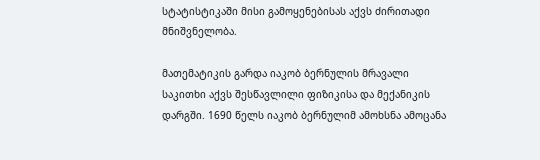სტატისტიკაში მისი გამოყენებისას აქვს ძირითადი მნიშვნელობა.

მათემატიკის გარდა იაკობ ბერნულის მრავალი საკითხი აქვს შესწავლილი ფიზიკისა და მექანიკის დარგში. 1690 წელს იაკობ ბერნულიმ ამოხსნა ამოცანა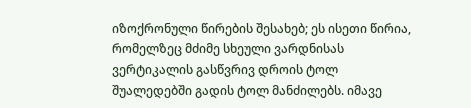იზოქრონული წირების შესახებ; ეს ისეთი წირია, რომელზეც მძიმე სხეული ვარდნისას ვერტიკალის გასწვრივ დროის ტოლ შუალედებში გადის ტოლ მანძილებს. იმავე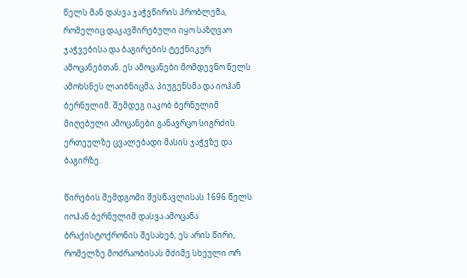წელს მან დასვა ჯაჭვწირის პრობლემა, რომელიც დაკავშირებული იყო საზღვაო ჯაჭვებისა და ბაგირების ტექნიკურ ამოცანებთან. ეს ამოცანები მომდევნო წელს ამოხსნეს ლაიბნიცმა, პიუგენსმა და იოჰან ბერნულიმ. შემდეგ იაკობ ბერნულიმ მიღებული ამოცანები განავრცო სიგრძის ერთეულზე ცვალებადი მასის ჯაჭვზე და ბაგირზე.

წირების შემდგომი შესწავლისას 1696 წელს იოჰან ბერნულიმ დასვა ამოცანა ბრაქისტოქრონის შესახებ; ეს არის წირი, რომელზე მოძრაობისას მძიმე სხეული ორ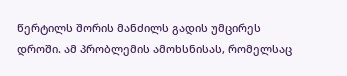წერტილს შორის მანძილს გადის უმცირეს დროში. ამ პრობლემის ამოხსნისას, რომელსაც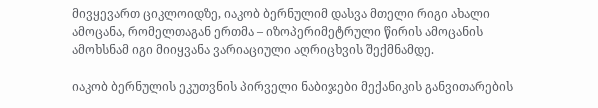მივყევართ ციკლოიდზე, იაკობ ბერნულიმ დასვა მთელი რიგი ახალი ამოცანა, რომელთაგან ერთმა – იზოპერიმეტრული წირის ამოცანის ამოხსნამ იგი მიიყვანა ვარიაციული აღრიცხვის შექმნამდე.

იაკობ ბერნულის ეკუთვნის პირველი ნაბიჯები მექანიკის განვითარების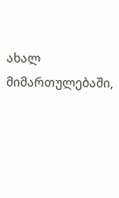ახალ მიმართულებაში,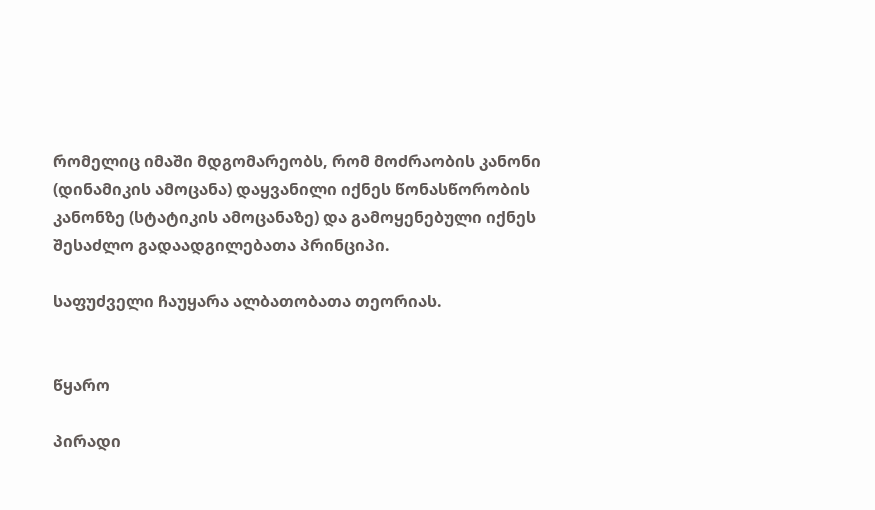რომელიც იმაში მდგომარეობს, რომ მოძრაობის კანონი (დინამიკის ამოცანა) დაყვანილი იქნეს წონასწორობის კანონზე (სტატიკის ამოცანაზე) და გამოყენებული იქნეს შესაძლო გადაადგილებათა პრინციპი.

საფუძველი ჩაუყარა ალბათობათა თეორიას.


წყარო

პირადი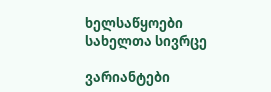ხელსაწყოები
სახელთა სივრცე

ვარიანტები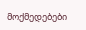მოქმედებები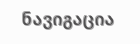ნავიგაცია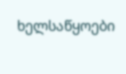ხელსაწყოები